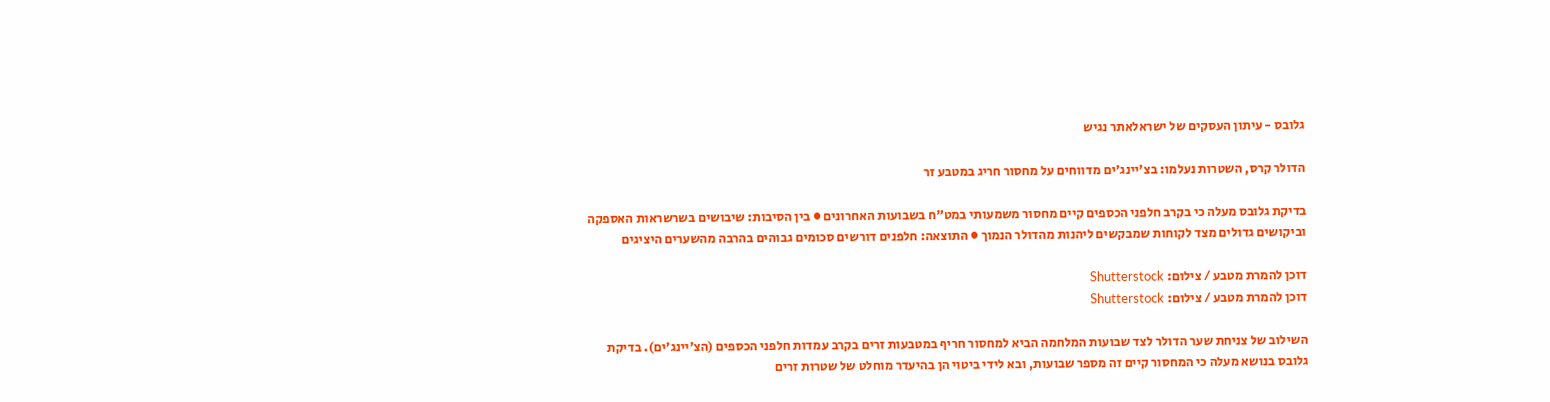גלובס - עיתון העסקים של ישראלאתר נגיש

הדולר קרס, השטרות נעלמו: בצ'יינג'ים מדווחים על מחסור חריג במטבע זר

בדיקת גלובס מעלה כי בקרב חלפני הכספים קיים מחסור משמעותי במט"ח בשבועות האחרונים ● בין הסיבות: שיבושים בשרשראות האספקה וביקושים גדולים מצד לקוחות שמבקשים ליהנות מהדולר הנמוך ● התוצאה: חלפנים דורשים סכומים גבוהים בהרבה מהשערים היציגים

דוכן להמרת מטבע / צילום: Shutterstock
דוכן להמרת מטבע / צילום: Shutterstock

השילוב של צניחת שער הדולר לצד שבועות המלחמה הביא למחסור חריף במטבעות זרים בקרב עמדות חלפני הכספים (הצ'יינג'ים). בדיקת גלובס בנושא מעלה כי המחסור קיים זה מספר שבועות, ובא לידי ביטוי הן בהיעדר מוחלט של שטרות זרים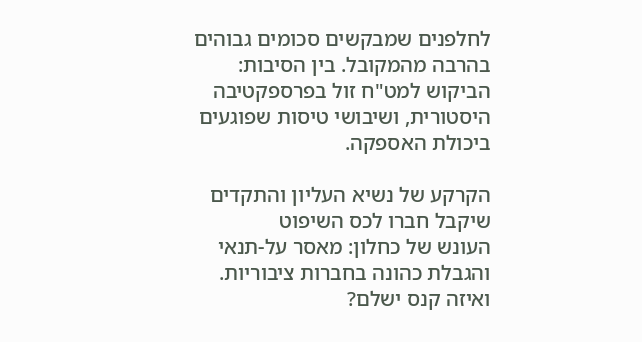לחלפנים שמבקשים סכומים גבוהים בהרבה מהמקובל. בין הסיבות: הביקוש למט"ח זול בפרספקטיבה היסטורית, ושיבושי טיסות שפוגעים ביכולת האספקה.

הקרקע של נשיא העליון והתקדים שיקבל חברו לכס השיפוט
העונש של כחלון: מאסר על-תנאי והגבלת כהונה בחברות ציבוריות. ואיזה קנס ישלם?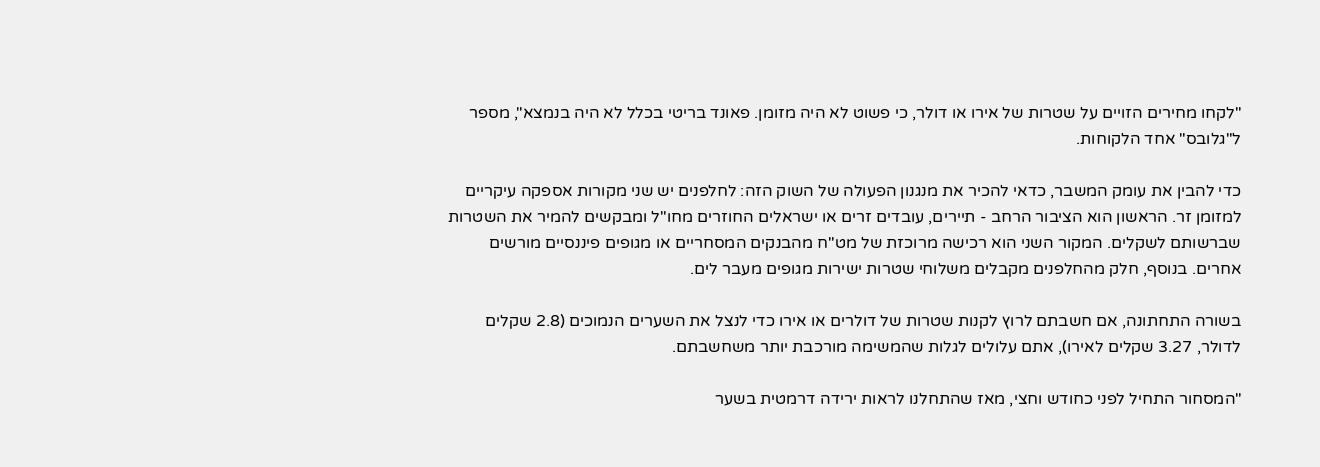"לקחו מחירים הזויים על שטרות של אירו או דולר, כי פשוט לא היה מזומן. פאונד בריטי בכלל לא היה בנמצא", מספר ל"גלובס" אחד הלקוחות.

כדי להבין את עומק המשבר, כדאי להכיר את מנגנון הפעולה של השוק הזה: לחלפנים יש שני מקורות אספקה עיקריים למזומן זר. הראשון הוא הציבור הרחב - תיירים, עובדים זרים או ישראלים החוזרים מחו"ל ומבקשים להמיר את השטרות שברשותם לשקלים. המקור השני הוא רכישה מרוכזת של מט"ח מהבנקים המסחריים או מגופים פיננסיים מורשים אחרים. בנוסף, חלק מהחלפנים מקבלים משלוחי שטרות ישירות מגופים מעבר לים.

בשורה התחתונה, אם חשבתם לרוץ לקנות שטרות של דולרים או אירו כדי לנצל את השערים הנמוכים (2.8 שקלים לדולר, 3.27 שקלים לאירו), אתם עלולים לגלות שהמשימה מורכבת יותר משחשבתם.

"המסחור התחיל לפני כחודש וחצי, מאז שהתחלנו לראות ירידה דרמטית בשער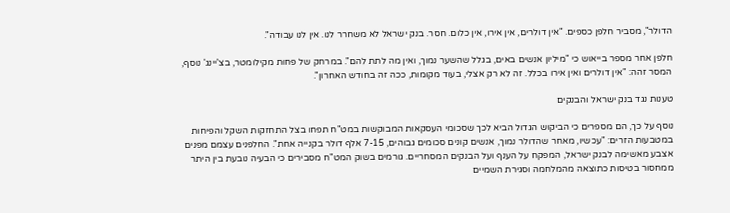הדולר", מסביר חלפן כספים. "אין דולרים, אין אירו, אין כלום. חסר. בנק ישראל לא משחרר לנו. אין לנו עבודה".

חלפן אחר מספר בייאוש כי "מיליון אנשים באים, בגלל שהשער נמוך, ואין מה לתת להם". במרחק של פחות מקילומטר, בצ'יינג' נוסף, המסר זהה: "אין דולרים ואין אירו בכלל. זה לא רק אצלי, בעוד מקומות, ככה זה בחודש האחרון".

טענות נגד בנק ישראל והבנקים

נוסף על כך, הם מספרים כי הביקוש הגדול הביא לכך שסכומי העסקאות המבוקשות במט"ח תפחו בצל התחזקות השקל והפיחות במטבעות הזרים: "עכשיו, מאחר שהדולר נמוך, אנשים קונים סכומים גבוהים, 7-15 אלף דולר בקנייה אחת". החלפנים עצמם מפנים אצבע מאשימה לבנק ישראל, המפקח על הענף ועל הבנקים המסחריים. גורמים בשוק המט"ח מסבירים כי הבעיה נובעת בין היתר ממחסור בטיסות כתוצאה מהמלחמה וסגירת השמיים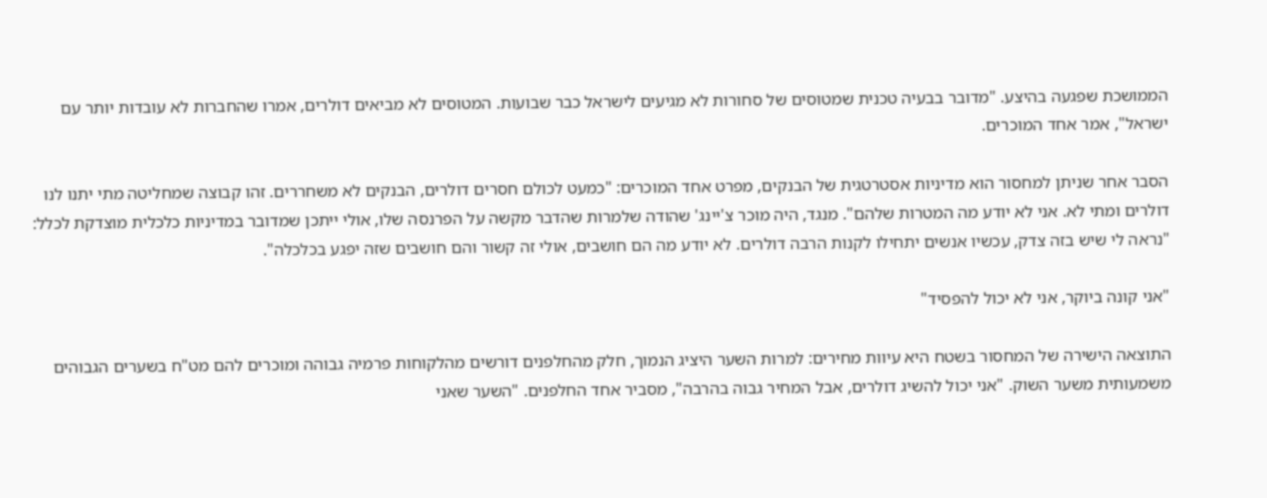הממושכת שפגעה בהיצע. "מדובר בבעיה טכנית שמטוסים של סחורות לא מגיעים לישראל כבר שבועות. המטוסים לא מביאים דולרים, אמרו שהחברות לא עובדות יותר עם ישראל", אמר אחד המוכרים.

הסבר אחר שניתן למחסור הוא מדיניות אסטרטגית של הבנקים, מפרט אחד המוכרים: "כמעט לכולם חסרים דולרים, הבנקים לא משחררים. זהו קבוצה שמחליטה מתי יתנו לנו דולרים ומתי לא. אני לא יודע מה המטרות שלהם". מנגד, היה מוכר צ'יינג' שהודה שלמרות שהדבר מקשה על הפרנסה שלו, אולי ייתכן שמדובר במדיניות כלכלית מוצדקת לכלל: "נראה לי שיש בזה צדק, עכשיו אנשים יתחילו לקנות הרבה דולרים. לא יודע מה הם חושבים, אולי זה קשור והם חושבים שזה יפגע בכלכלה".

"אני קונה ביוקר, אני לא יכול להפסיד"

התוצאה הישירה של המחסור בשטח היא עיוות מחירים: למרות השער היציג הנמוך, חלק מהחלפנים דורשים מהלקוחות פרמיה גבוהה ומוכרים להם מט"ח בשערים הגבוהים משמעותית משער השוק. "אני יכול להשיג דולרים, אבל המחיר גבוה בהרבה", מסביר אחד החלפנים. "השער שאני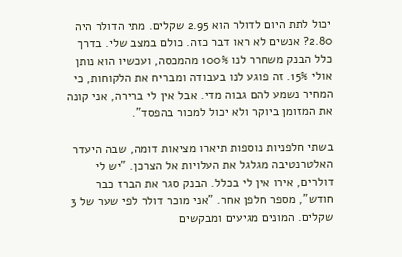יכול לתת היום לדולר הוא 2.95 שקלים. מתי הדולר היה 2.80? אנשים לא ראו דבר כזה. כולם במצב שלי. בדרך כלל הבנק משחרר לנו 100% מהמכסה, ועכשיו הוא נותן אולי 15%. זה פוגע לנו בעבודה ומבריח את הלקוחות, כי המחיר נשמע להם גבוה מדי. אבל אין לי ברירה, אני קונה את המזומן ביוקר ולא יכול למכור בהפסד".

בשתי חלפניות נוספות תיארו מציאות דומה, שבה היעדר האלטרנטיבה מגלגל את העלויות אל הצרכן. "יש לי דולרים, אירו אין לי בכלל. הבנק סגר את הברז כבר חודש", מספר חלפן אחר. "אני מוכר דולר לפי שער של 3 שקלים. המונים מגיעים ומבקשים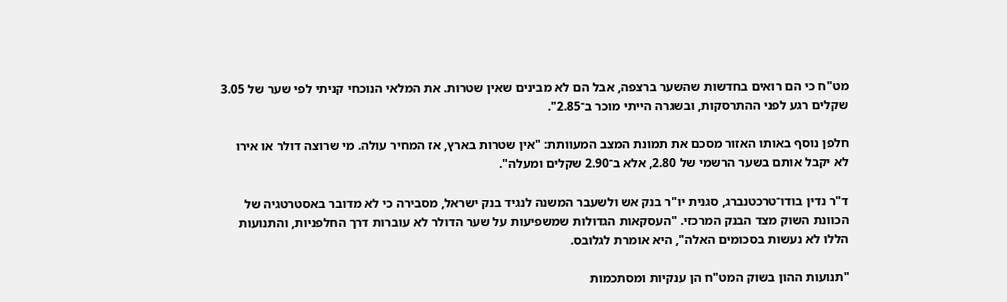מט"ח כי הם רואים בחדשות שהשער ברצפה, אבל הם לא מבינים שאין שטרות. את המלאי הנוכחי קניתי לפי שער של 3.05 שקלים רגע לפני ההתרסקות, ובשגרה הייתי מוכר ב־2.85".

חלפן נוסף באותו האזור מסכם את תמונת המצב המעוותת: "אין שטרות בארץ, אז המחיר עולה. מי שרוצה דולר או אירו לא יקבל אותם בשער הרשמי של 2.80, אלא ב־2.90 שקלים ומעלה".

ד"ר נדין בודו־טרכטנברג, סגנית יו"ר בנק אש ולשעבר המשנה לנגיד בנק ישראל, מסבירה כי לא מדובר באסטרטגיה של הכוונת השוק מצד הבנק המרכזי. "העסקאות הגדולות שמשפיעות על שער הדולר לא עוברות דרך החלפניות, והתנועות הללו לא נעשות בסכומים האלה", היא אומרת לגלובס.

"תנועות ההון בשוק המט"ח הן ענקיות ומסתכמות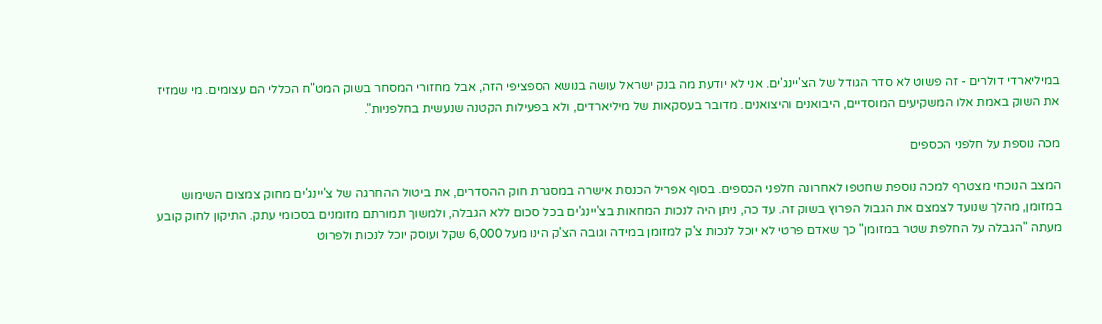במיליארדי דולרים - זה פשוט לא סדר הגודל של הצ'יינג'ים. אני לא יודעת מה בנק ישראל עושה בנושא הספציפי הזה, אבל מחזורי המסחר בשוק המט"ח הכללי הם עצומים. מי שמזיז את השוק באמת אלו המשקיעים המוסדיים, היבואנים והיצואנים. מדובר בעסקאות של מיליארדים, ולא בפעילות הקטנה שנעשית בחלפניות".

מכה נוספת על חלפני הכספים

המצב הנוכחי מצטרף למכה נוספת שחטפו לאחרונה חלפני הכספים. בסוף אפריל הכנסת אישרה במסגרת חוק ההסדרים, את ביטול ההחרגה של צ'יינג'ים מחוק צמצום השימוש במזומן, מהלך שנועד לצמצם את הגבול הפרוץ בשוק זה. עד כה, ניתן היה לנכות המחאות בצ'יינג'ים בכל סכום ללא הגבלה, ולמשוך תמורתם מזומנים בסכומי עתק. התיקון לחוק קובע מעתה "הגבלה על החלפת שטר במזומן" כך שאדם פרטי לא יוכל לנכות צ'ק למזומן במידה וגובה הצ'ק הינו מעל 6,000 שקל ועוסק יוכל לנכות ולפרוט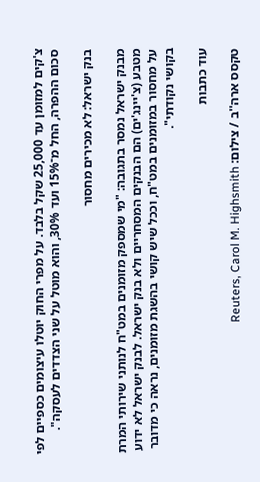צ'קים למזומן עד 25,000 שקל בלבד. על מפרי החוק יוטלו עיצומים כספיים לפי סכום ההפרה, החל מ־15% ועד 30%, והוא מוטל על שני הצדדים לעסקה".

בנק ישראל: לא מכירים מחסור

מבנק ישראל נמסר בתגובה: "מי שמספק מזומנים במט"ח לנותני שירותי המרת מטבע (צ'יינג'ים) הם הבנקים המסחריים ולא בנק ישראל. לבנק ישראל לא ידוע על מחסור במזומנים במט"ח, וככל שיש קושי בהשגת מזומנים, נראה כי מדובר בקושי נקודתי".

עוד כתבות

טקסס ארה''ב / צילום: Reuters, Carol M. Highsmith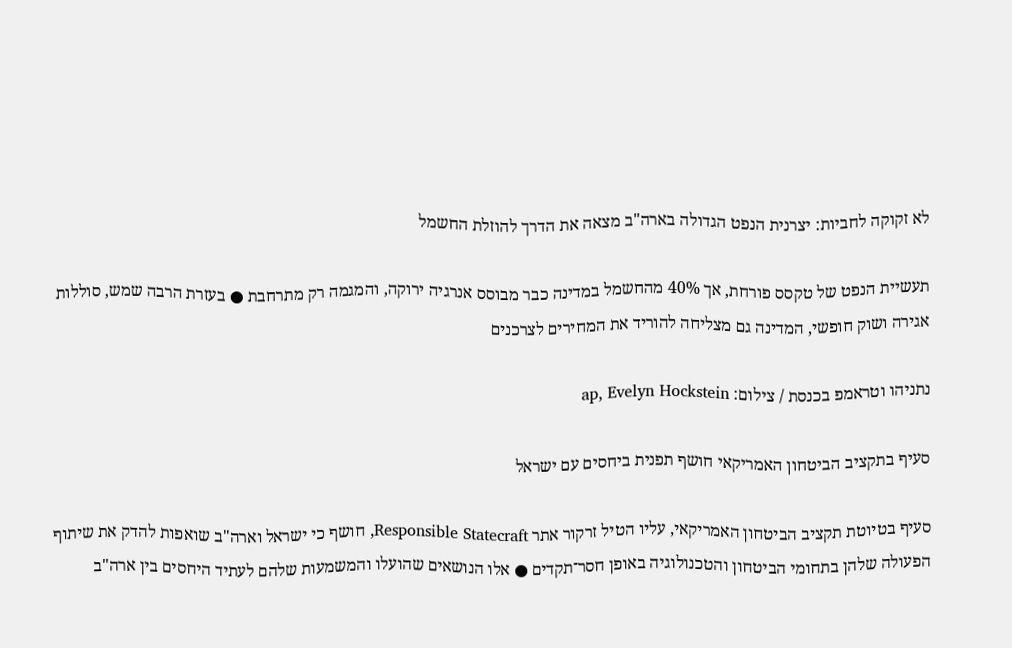לא זקוקה לחביות: יצרנית הנפט הגדולה בארה"ב מצאה את הדרך להוזלת החשמל

תעשיית הנפט של טקסס פורחת, אך 40% מהחשמל במדינה כבר מבוסס אנרגיה ירוקה, והמגמה רק מתרחבת ● בעזרת הרבה שמש, סוללות אגירה ושוק חופשי, המדינה גם מצליחה להוריד את המחירים לצרכנים

נתניהו וטראמפ בכנסת / צילום: ap, Evelyn Hockstein

סעיף בתקציב הביטחון האמריקאי חושף תפנית ביחסים עם ישראל

סעיף בטיוטת תקציב הביטחון האמריקאי, עליו הטיל זרקור אתר Responsible Statecraft, חושף כי ישראל וארה"ב שואפות להדק את שיתוף הפעולה שלהן בתחומי הביטחון והטכנולוגיה באופן חסר־תקדים ● אלו הנושאים שהועלו והמשמעות שלהם לעתיד היחסים בין ארה"ב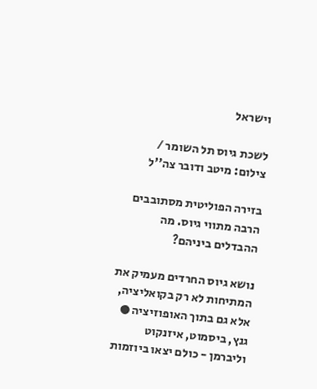וישראל

לשכת גיוס תל השומר / צילום: מיטב ודובר צה''ל

בזירה הפוליטית מסתובבים הרבה מתווי גיוס. מה ההבדלים ביניהם?

נושא גיוס החרדים מעמיק את המתיחות לא רק בקואליציה, אלא גם בתוך האופוזיציה ● גנץ, ביסמוט, איזנקוט וליברמן - כולם יצאו ביוזמות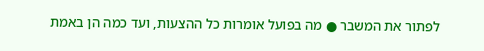לפתור את המשבר ● מה בפועל אומרות כל ההצעות, ועד כמה הן באמת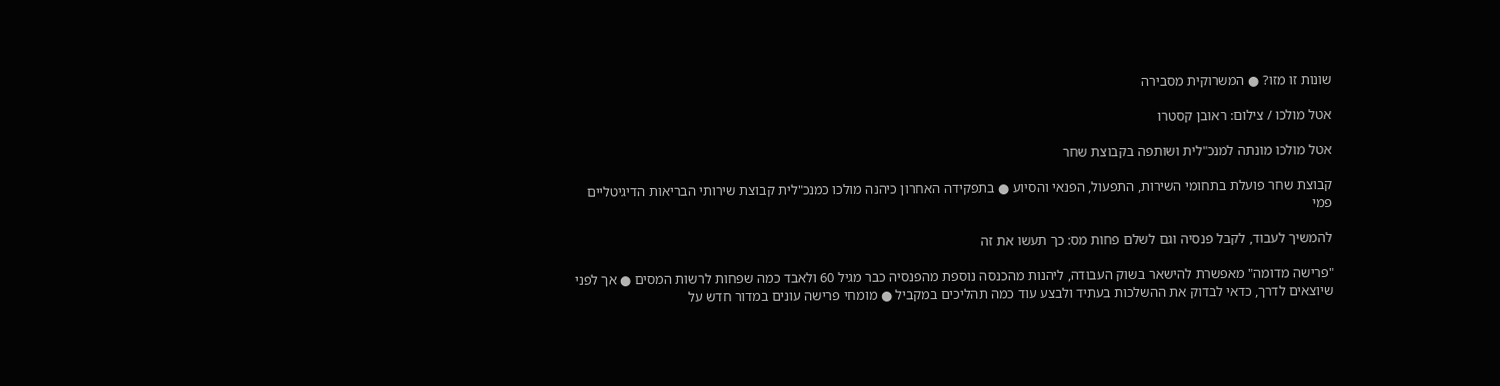שונות זו מזו? ● המשרוקית מסבירה

אטל מולכו / צילום: ראובן קסטרו

אטל מולכו מונתה למנכ"לית ושותפה בקבוצת שחר

קבוצת שחר פועלת בתחומי השירות, התפעול, הפנאי והסיוע ● בתפקידה האחרון כיהנה מולכו כמנכ"לית קבוצת שירותי הבריאות הדיגיטליים פמי

להמשיך לעבוד, לקבל פנסיה וגם לשלם פחות מס: כך תעשו את זה

"פרישה מדומה" מאפשרת להישאר בשוק העבודה, ליהנות מהכנסה נוספת מהפנסיה כבר מגיל 60 ולאבד כמה שפחות לרשות המסים ● אך לפני שיוצאים לדרך, כדאי לבדוק את ההשלכות בעתיד ולבצע עוד כמה תהליכים במקביל ● מומחי פרישה עונים במדור חדש על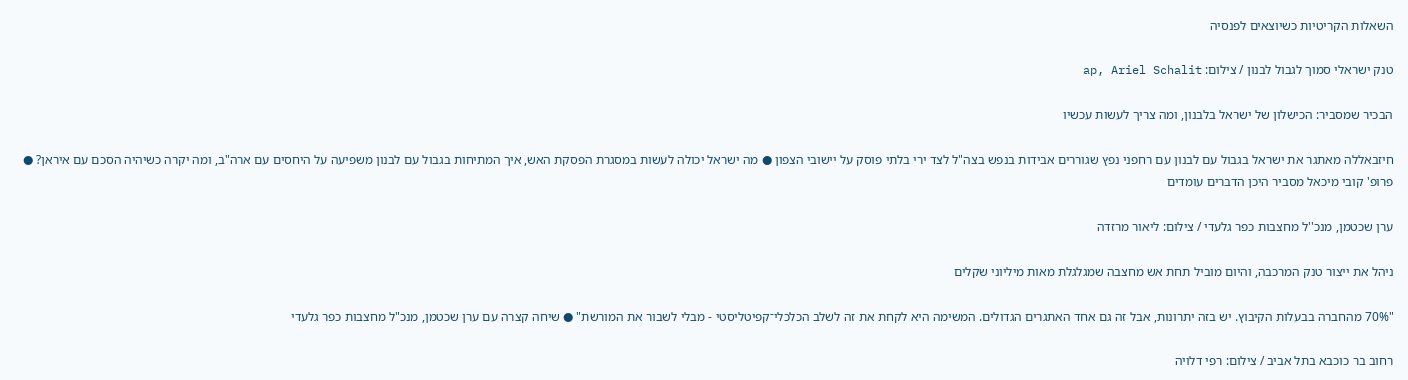השאלות הקריטיות כשיוצאים לפנסיה

טנק ישראלי סמוך לגבול לבנון / צילום: ap, Ariel Schalit

הבכיר שמסביר: הכישלון של ישראל בלבנון, ומה צריך לעשות עכשיו

חיזבאללה מאתגר את ישראל בגבול עם לבנון עם רחפני נפץ שגוררים אבידות בנפש בצה"ל לצד ירי בלתי פוסק על יישובי הצפון ● מה ישראל יכולה לעשות במסגרת הפסקת האש, איך המתיחות בגבול עם לבנון משפיעה על היחסים עם ארה"ב, ומה יקרה כשיהיה הסכם עם איראן? ● פרופ' קובי מיכאל מסביר היכן הדברים עומדים

ערן שכטמן, מנכ''ל מחצבות כפר גלעדי / צילום: ליאור מרזדה

ניהל את ייצור טנק המרכבה, והיום מוביל תחת אש מחצבה שמגלגלת מאות מיליוני שקלים

"70% מהחברה בבעלות הקיבוץ. יש בזה יתרונות, אבל זה גם אחד האתגרים הגדולים. המשימה היא לקחת את זה לשלב הכלכלי־קפיטליסטי - מבלי לשבור את המורשת" ● שיחה קצרה עם ערן שכטמן, מנכ"ל מחצבות כפר גלעדי

רחוב בר כוכבא בתל אביב / צילום: רפי דלויה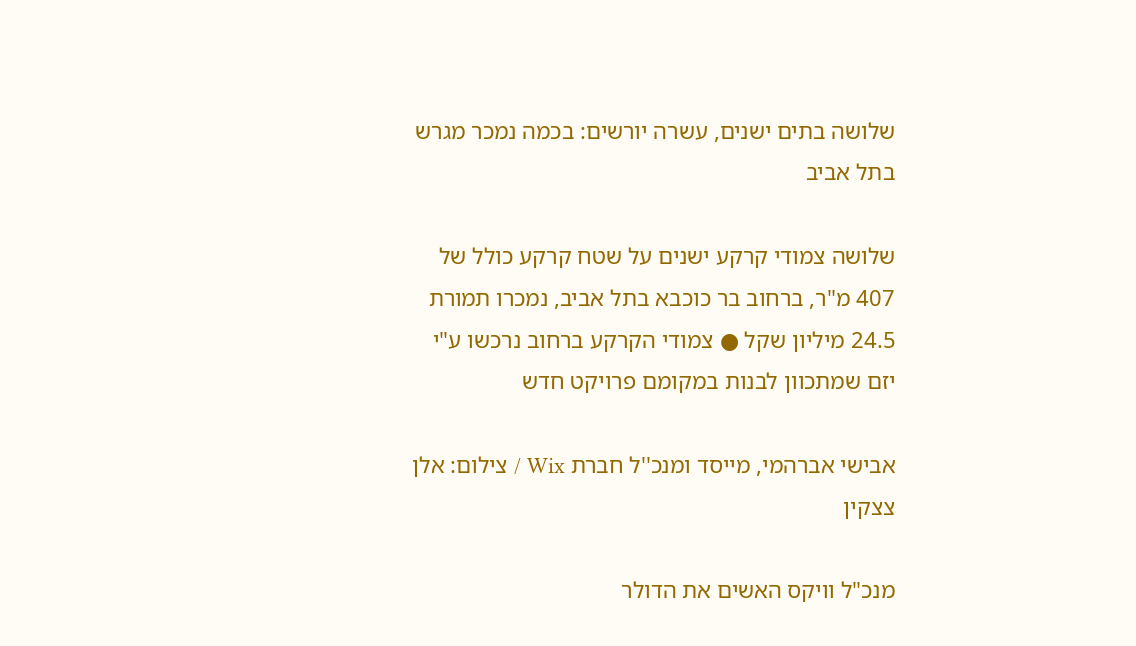שלושה בתים ישנים, עשרה יורשים: בכמה נמכר מגרש בתל אביב

שלושה צמודי קרקע ישנים על שטח קרקע כולל של 407 מ"ר, ברחוב בר כוכבא בתל אביב, נמכרו תמורת 24.5 מיליון שקל ● צמודי הקרקע ברחוב נרכשו ע"י יזם שמתכוון לבנות במקומם פרויקט חדש

אבישי אברהמי, מייסד ומנכ''ל חברת Wix / צילום: אלן צצקין

מנכ"ל וויקס האשים את הדולר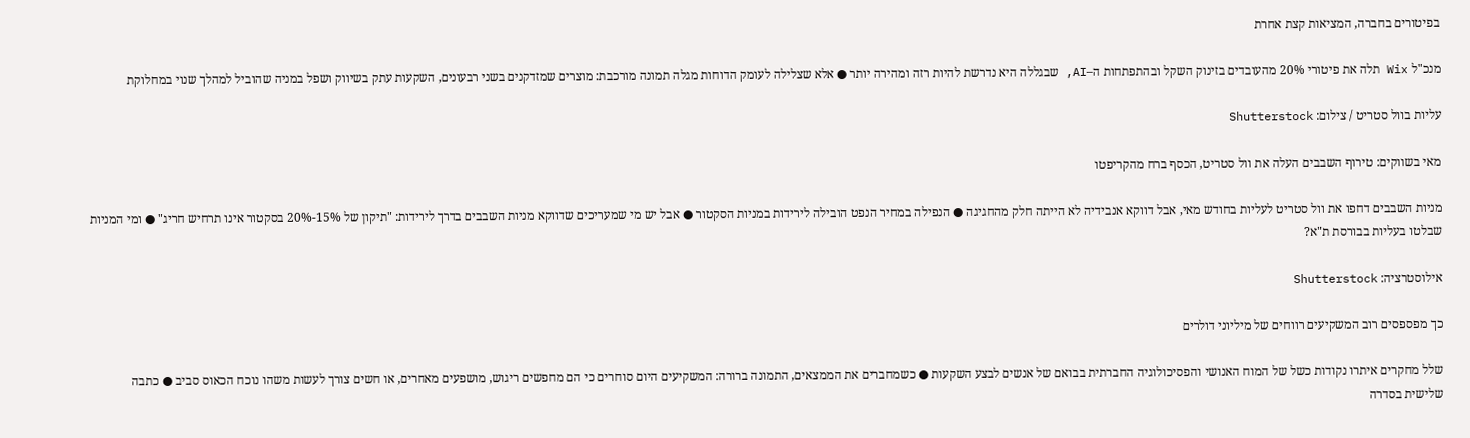בפיטורים בחברה, המציאות קצת אחרת

מנכ"ל Wix תלה את פיטורי 20% מהעובדים בזינוק השקל ובהתפתחות ה–AI, שבגללה היא נדרשת להיות רזה ומהירה יותר ● אלא שצלילה לעומק הדוחות מגלה תמונה מורכבת: מוצרים שמזדקנים בשני רבעונים, השקעות עתק בשיווק ושפל במניה שהוביל למהלך שנוי במחלוקת

עליות בוול סטריט / צילום: Shutterstock

מאי בשווקים: טירוף השבבים העלה את וול סטריט, הכסף ברח מהקריפטו

מניות השבבים דחפו את וול סטריט לעליות בחודש מאי, אבל דווקא אנבידיה לא הייתה חלק מהחגיגה ● הנפילה במחיר הנפט הובילה לירידות במניות הסקטור ● אבל יש מי שמעריכים שדווקא מניות השבבים בדרך לירידות: "תיקון של 15%-20% בסקטור אינו תרחיש חריג" ● ומי המניות שבלטו בעליות בבורסת ת"א?

אילוסטרציה: Shutterstock

כך מפספסים רוב המשקיעים רווחים של מיליוני דולרים

שלל מחקרים איתרו נקודות כשל של המוח האנושי והפסיכולוגיה החברתית בבואם של אנשים לבצע השקעות ● כשמחברים את הממצאים, התמונה ברורה: המשקיעים היום סוחרים כי הם מחפשים ריגוש, מושפעים מאחרים, או חשים צורך לעשות משהו נוכח הכאוס סביב ● כתבה שלישית בסדרה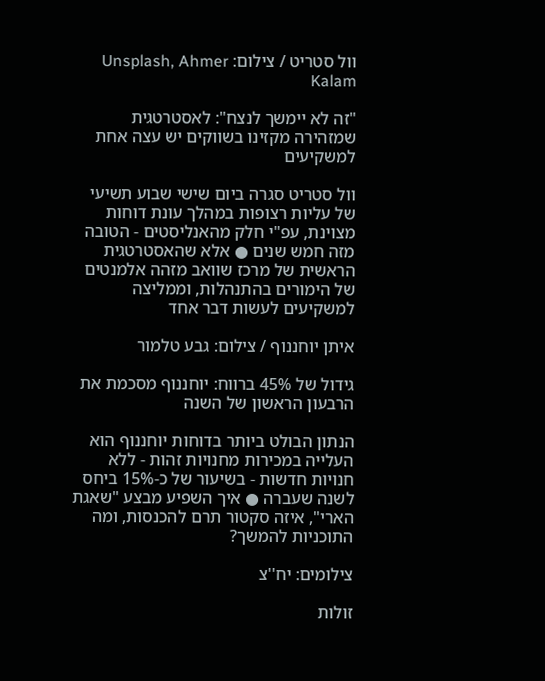וול סטריט / צילום: Unsplash, Ahmer Kalam

"זה לא יימשך לנצח": לאסטרטגית שמזהירה מקזינו בשווקים יש עצה אחת למשקיעים

וול סטריט סגרה ביום שישי שבוע תשיעי של עליות רצופות במהלך עונת דוחות מצוינת, עפ"י חלק מהאנליסטים - הטובה מזה חמש שנים ● אלא שהאסטרטגית הראשית של מרכז שוואב מזהה אלמנטים של הימורים בהתנהלות, וממליצה למשקיעים לעשות דבר אחד

איתן יוחננוף / צילום: גבע טלמור

גידול של 45% ברווח: יוחננוף מסכמת את הרבעון הראשון של השנה

הנתון הבולט ביותר בדוחות יוחננוף הוא העלייה במכירות מחנויות זהות - ללא חנויות חדשות - בשיעור של כ-15% ביחס לשנה שעברה ● איך השפיע מבצע "שאגת הארי", איזה סקטור תרם להכנסות, ומה התוכניות להמשך?

צילומים: יח''צ

זולות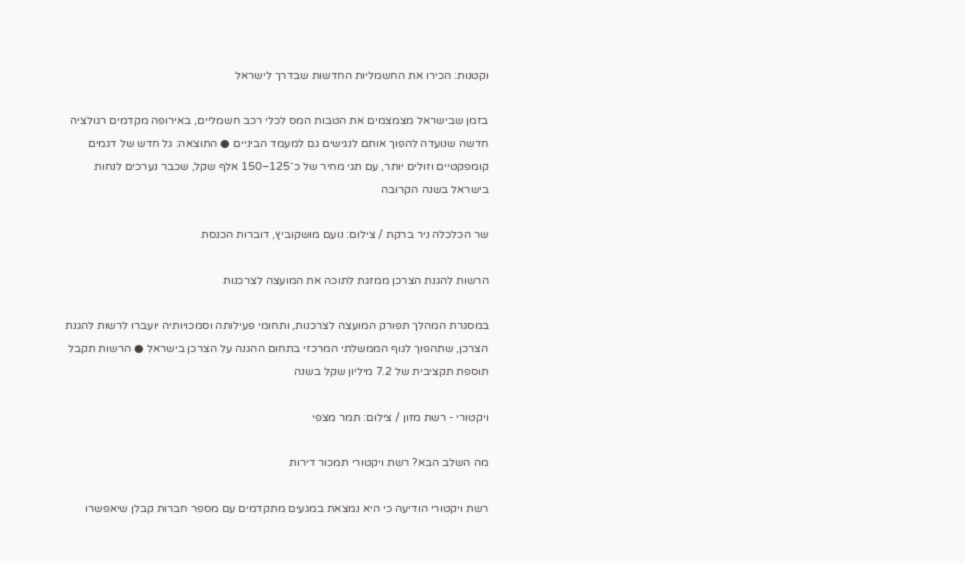וקטנות: הכירו את החשמליות החדשות שבדרך לישראל

בזמן שבישראל מצמצמים את הטבות המס לכלי רכב חשמליים, באירופה מקדמים רגולציה חדשה שנועדה להפוך אותם לנגישים גם למעמד הביניים ● התוצאה: גל חדש של דגמים קומפקטיים וזולים יותר, עם תגי מחיר של כ־125–150 אלף שקל, שכבר נערכים לנחות בישראל בשנה הקרובה

שר הכלכלה ניר ברקת / צילום: נועם מושקוביץ, דוברות הכנסת

הרשות להגנת הצרכן ממזגת לתוכה את המועצה לצרכנות

במסגרת המהלך תפורק המועצה לצרכנות, ותחומי פעילותה וסמכויותיה יועברו לרשות להגנת הצרכן, שתהפוך לגוף הממשלתי המרכזי בתחום ההגנה על הצרכן בישראל ● הרשות תקבל תוספת תקציבית של 7.2 מיליון שקל בשנה

ויקטורי - רשת מזון / צילום: תמר מצפי

מה השלב הבא? רשת ויקטורי תמכור דירות

רשת ויקטורי הודיעה כי היא נמצאת במגעים מתקדמים עם מספר חברות קבלן שיאפשרו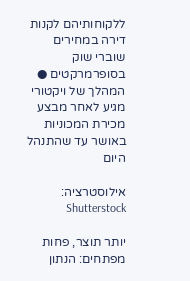ללקוחותיהם לקנות דירה במחירים שוברי שוק בסופרמרקטים ● המהלך של ויקטורי מגיע לאחר מבצע מכירת המכוניות באושר עד שהתנהל היום

אילוסטרציה: Shutterstock

יותר תוצר, פחות מפתחים: הנתון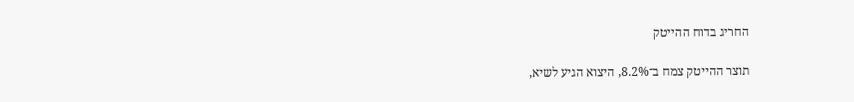החריג בדוח ההייטק

תוצר ההייטק צמח ב־8.2%, היצוא הגיע לשיא,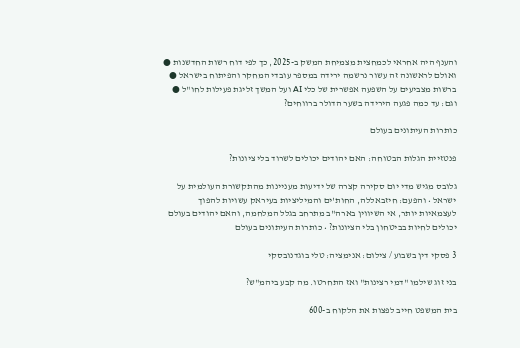והענף היה אחראי לכמחצית מצמיחת המשק ב-2025, כך לפי דוח רשות החדשנות ● ואולם לראשונה זה עשור נרשמה ירידה במספר עובדי המחקר והפיתוח בישראל ● ברשות מצביעים על השפעה אפשרית של כלי AI ועל המשך זליגת פעילות לחו"ל ● וגם: עד כמה פגעה הירידה בשער הדולר ברווחים?

כותרות העיתונים בעולם

פנטזיית הגלות הבטוחה: האם יהודים יכולים לשרוד בלי ציונות?

גלובס מגיש מדי יום סקירה קצרה של ידיעות מעניינות מהתקשורת העולמית על ישראל • והפעם: חיזבאללה, החות'ים והמיליציות בעיראק עשויות להפוך לעצמאיות יותר, אי השיווין בארה"ב מתרחב בגלל המלחמה, והאם יהודים בעולם יכולים לחיות בביטחון בלי הציונות? • כותרות העיתונים בעולם

3 פסקי דין בשבוע / צילום: אנימציה: טלי בוגדנובסקי

בני זוג שילמו "דמי רצינות" ואז התחרטו. מה קבע ביהמ"ש?

בית המשפט חייב לפצות את הלקוח ב-600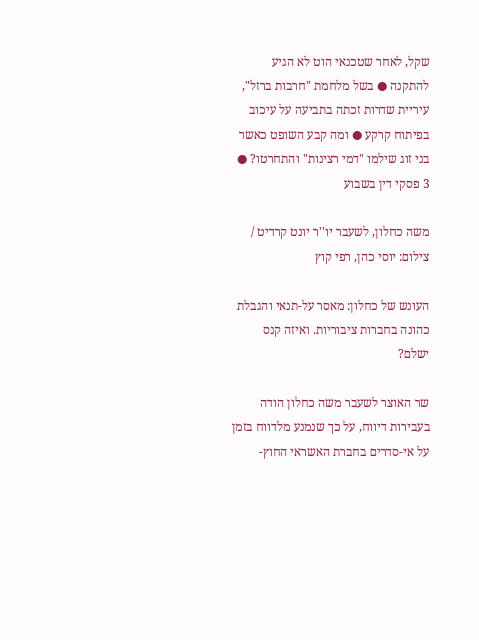שקל, לאחר שטכנאי הוט לא הגיע להתקנה ● בשל מלחמת "חרבות ברזל", עיריית שדרות זכתה בתביעה על עיכוב בפיתוח קרקע ● ומה קבע השופט כאשר בני זוג שילמו "דמי רצינות" והתחרטו? ● 3 פסקי דין בשבוע

משה כחלון, לשעבר יו''ר יונט קרדיט / צילום: יוסי כהן, רפי קוץ

העונש של כחלון: מאסר על-תנאי והגבלת כהונה בחברות ציבוריות. ואיזה קנס ישלם?

שר האוצר לשעבר משה כחלון הודה בעבירות דיווח, על כך שנמנע מלדווח בזמן על אי-סדרים בחברת האשראי החוץ-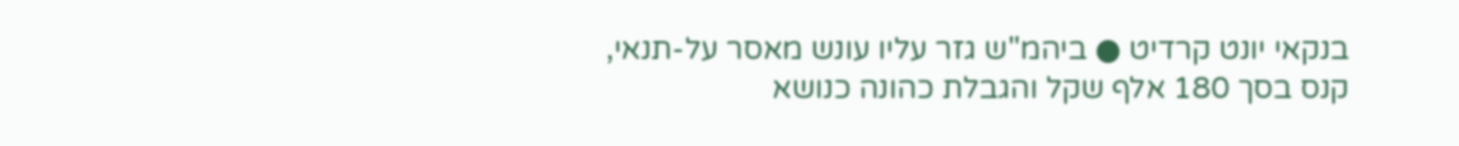בנקאי יונט קרדיט ● ביהמ"ש גזר עליו עונש מאסר על-תנאי, קנס בסך 180 אלף שקל והגבלת כהונה כנושא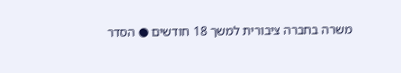משרה בחברה ציבורית למשך 18 חודשים ● הסדר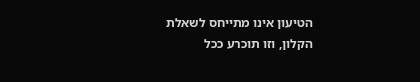הטיעון אינו מתייחס לשאלת הקלון, וזו תוכרע ככל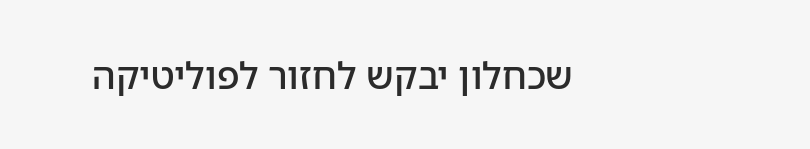שכחלון יבקש לחזור לפוליטיקה